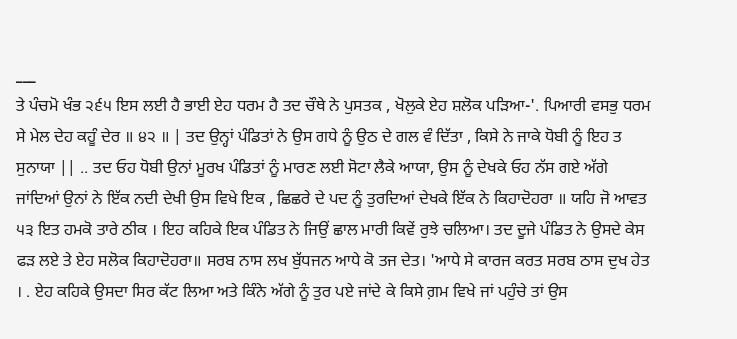___
ਤੇ ਪੰਚਮੋ ਖੰਭ ੨੬੫ ਇਸ ਲਈ ਹੈ ਭਾਈ ਏਹ ਧਰਮ ਹੈ ਤਦ ਚੌਥੇ ਨੇ ਪੁਸਤਕ , ਖੋਲੁਕੇ ਏਹ ਸ਼ਲੋਕ ਪੜਿਆ-'. ਪਿਆਰੀ ਵਸਭੁ ਧਰਮ ਸੇ ਮੇਲ ਦੇਹ ਕਹੂੰ ਦੇਰ ॥ ੪੨ ॥ | ਤਦ ਉਨ੍ਹਾਂ ਪੰਡਿਤਾਂ ਨੇ ਉਸ ਗਧੇ ਨੂੰ ਉਠ ਦੇ ਗਲ ਵੰ ਦਿੱਤਾ , ਕਿਸੇ ਨੇ ਜਾਕੇ ਧੋਬੀ ਨੂੰ ਇਹ ਤ ਸੁਨਾਯਾ || .. ਤਦ ਓਹ ਧੋਬੀ ਉਨਾਂ ਮੂਰਖ ਪੰਡਿਤਾਂ ਨੂੰ ਮਾਰਣ ਲਈ ਸੋਟਾ ਲੈਕੇ ਆਯਾ, ਉਸ ਨੂੰ ਦੇਖਕੇ ਓਹ ਨੱਸ ਗਏ ਅੱਗੇ ਜਾਂਦਿਆਂ ਉਨਾਂ ਨੇ ਇੱਕ ਨਦੀ ਦੇਖੀ ਉਸ ਵਿਖੇ ਇਕ , ਛਿਛਰੇ ਦੇ ਪਦ ਨੂੰ ਤੁਰਦਿਆਂ ਦੇਖਕੇ ਇੱਕ ਨੇ ਕਿਹਾਦੋਹਰਾ ॥ ਯਹਿ ਜੋ ਆਵਤ ੫੩ ਇਤ ਹਮਕੋ ਤਾਰੇ ਠੀਕ । ਇਹ ਕਹਿਕੇ ਇਕ ਪੰਡਿਤ ਨੇ ਜਿਉਂ ਛਾਲ ਮਾਰੀ ਕਿਵੇਂ ਰੁਝੇ ਚਲਿਆ। ਤਦ ਦੂਜੇ ਪੰਡਿਤ ਨੇ ਉਸਦੇ ਕੇਸ ਫੜ ਲਏ ਤੇ ਏਹ ਸਲੋਕ ਕਿਹਾਦੋਹਰਾ॥ ਸਰਬ ਨਾਸ ਲਖ ਬੁੱਧਜਨ ਆਧੇ ਕੋ ਤਜ ਦੇਤ। 'ਆਧੇ ਸੇ ਕਾਰਜ ਕਰਤ ਸਰਬ ਠਾਸ ਦੁਖ ਹੇਤ । . ਏਹ ਕਹਿਕੇ ਉਸਦਾ ਸਿਰ ਕੱਟ ਲਿਆ ਅਤੇ ਕਿੰਨੇ ਅੱਗੇ ਨੂੰ ਤੁਰ ਪਏ ਜਾਂਦੇ ਕੇ ਕਿਸੇ ਗ਼ਮ ਵਿਖੇ ਜਾਂ ਪਹੁੰਚੇ ਤਾਂ ਉਸ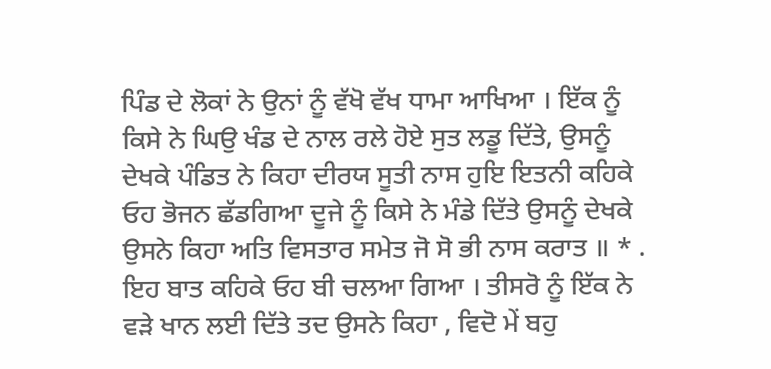ਪਿੰਡ ਦੇ ਲੋਕਾਂ ਨੇ ਉਨਾਂ ਨੂੰ ਵੱਖੋ ਵੱਖ ਧਾਮਾ ਆਖਿਆ । ਇੱਕ ਨੂੰ ਕਿਸੇ ਨੇ ਘਿਉ ਖੰਡ ਦੇ ਨਾਲ ਰਲੇ ਹੋਏ ਸੁਤ ਲਡੂ ਦਿੱਤੇ, ਉਸਨੂੰ ਦੇਖਕੇ ਪੰਡਿਤ ਨੇ ਕਿਹਾ ਦੀਰਯ ਸੂਤੀ ਨਾਸ ਹੁਇ ਇਤਨੀ ਕਹਿਕੇ ਓਹ ਭੋਜਨ ਛੱਡਗਿਆ ਦੂਜੇ ਨੂੰ ਕਿਸੇ ਨੇ ਮੰਡੇ ਦਿੱਤੇ ਉਸਨੂੰ ਦੇਖਕੇ ਉਸਨੇ ਕਿਹਾ ਅਤਿ ਵਿਸਤਾਰ ਸਮੇਤ ਜੋ ਸੋ ਭੀ ਨਾਸ ਕਰਾਤ ॥ * . ਇਹ ਬਾਤ ਕਹਿਕੇ ਓਹ ਬੀ ਚਲਆ ਗਿਆ । ਤੀਸਰੋ ਨੂੰ ਇੱਕ ਨੇ ਵੜੇ ਖਾਨ ਲਈ ਦਿੱਤੇ ਤਦ ਉਸਨੇ ਕਿਹਾ , ਵਿਦੋ ਮੇਂ ਬਹੁ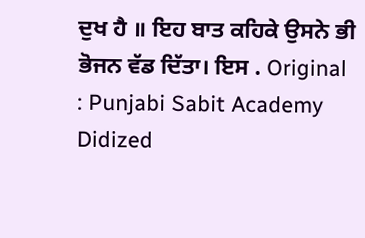ਦੁਖ ਹੈ ॥ ਇਹ ਬਾਤ ਕਹਿਕੇ ਉਸਨੇ ਭੀ ਭੋਜਨ ਵੱਡ ਦਿੱਤਾ। ਇਸ . Original : Punjabi Sabit Academy Didized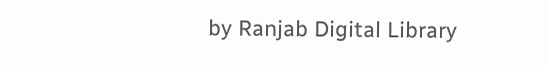by Ranjab Digital Library